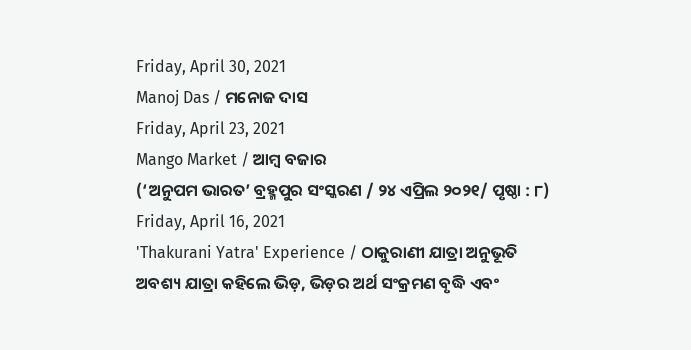Friday, April 30, 2021
Manoj Das / ମନୋଜ ଦାସ
Friday, April 23, 2021
Mango Market / ଆମ୍ୱ ବଜାର
(‘ଅନୁପମ ଭାରତ’ ବ୍ରହ୍ମପୁର ସଂସ୍କରଣ / ୨୪ ଏପ୍ରିଲ ୨୦୨୧/ ପୃଷ୍ଠା : ୮)
Friday, April 16, 2021
'Thakurani Yatra' Experience / ଠାକୁରାଣୀ ଯାତ୍ରା ଅନୁଭୂତି
ଅବଶ୍ୟ ଯାତ୍ରା କହିଲେ ଭିଡ଼, ଭିଡ଼ର ଅର୍ଥ ସଂକ୍ରମଣ ବୃଦ୍ଧି ଏବଂ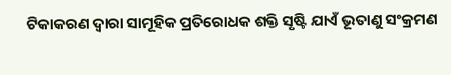ଟିକାକରଣ ଦ୍ୱାରା ସାମୂହିକ ପ୍ରତିରୋଧକ ଶକ୍ତି ସୃଷ୍ଟି ଯାଏଁ ଭୂତାଣୁ ସଂକ୍ରମଣ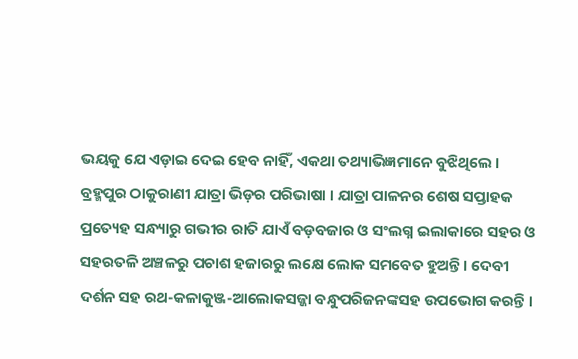ଭୟକୁ ଯେ ଏଡ଼ାଇ ଦେଇ ହେବ ନାହିଁ, ଏକଥା ତଥ୍ୟାଭିଜ୍ଞମାନେ ବୁଝିଥିଲେ । ବ୍ରହ୍ମପୁର ଠାକୁରାଣୀ ଯାତ୍ରା ଭିଡ଼ର ପରିଭାଷା । ଯାତ୍ରା ପାଳନର ଶେଷ ସପ୍ତାହକ ପ୍ରତ୍ୟେହ ସନ୍ଧ୍ୟାରୁ ଗଭୀର ରାତି ଯାଏଁ ବଡ଼ବଜାର ଓ ସଂଲଗ୍ନ ଇଲାକାରେ ସହର ଓ ସହରତଳି ଅଞ୍ଚଳରୁ ପଚାଶ ହଜାରରୁ ଲକ୍ଷେ ଲୋକ ସମବେତ ହୁଅନ୍ତି । ଦେବୀ ଦର୍ଶନ ସହ ରଥ-କଳାକୁଞ୍ଜ-ଆଲୋକସଜ୍ଜା ବନ୍ଧୁପରିଜନଙ୍କସହ ଉପଭୋଗ କରନ୍ତି ।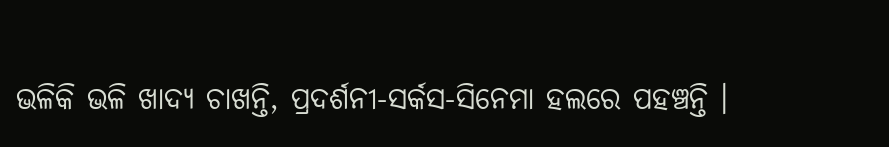ଭଳିକି ଭଳି ଖାଦ୍ୟ ଚାଖନ୍ତି, ପ୍ରଦର୍ଶନୀ-ସର୍କସ-ସିନେମା ହଲରେ ପହଞ୍ଚନ୍ତି ।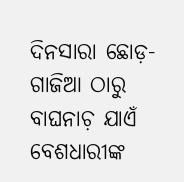ଦିନସାରା ଛୋଡ଼-ଗାଜିଆ ଠାରୁ ବାଘନାଚ଼ ଯାଏଁ ବେଶଧାରୀଙ୍କ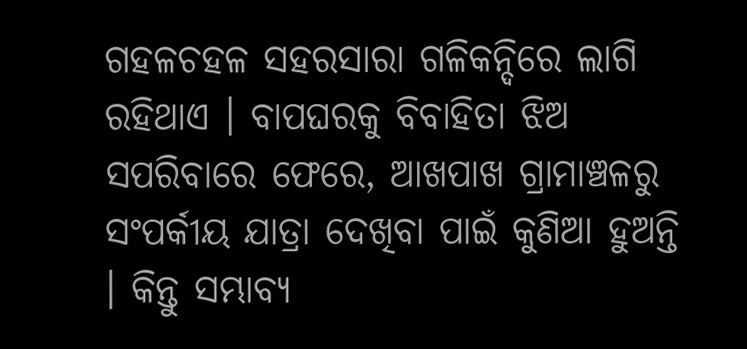ଗହଳଚହଳ ସହରସାରା ଗଳିକନ୍ଦିରେ ଲାଗି ରହିଥାଏ । ବାପଘରକୁ ବିବାହିତା ଝିଅ ସପରିବାରେ ଫେରେ, ଆଖପାଖ ଗ୍ରାମାଞ୍ଚଳରୁ ସଂପର୍କୀୟ ଯାତ୍ରା ଦେଖିବା ପାଇଁ କୁଣିଆ ହୁଅନ୍ତି । କିନ୍ତୁ ସମ୍ଭାବ୍ୟ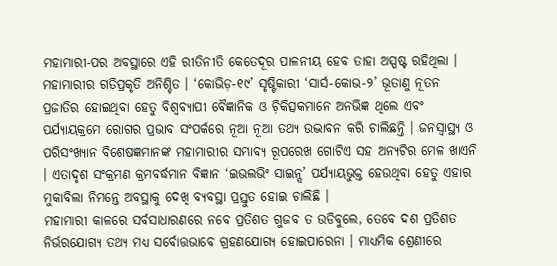ମହାମାରୀ-ପର ଅବସ୍ଥାରେ ଏହି ରୀତିନୀତି କେତେଦୂର ପାଳନୀୟ ହେବ ତାହା ଅସ୍ପଷ୍ଟ ରହିଥିଲା ।
ମହାମାରୀର ଗତିପ୍ରକୃତି ଅନିଶ୍ଚିତ । ‘କୋଭିଡ଼-୧୯’ ସୃଷ୍ଟିକାରୀ ‘ସାର୍ସ-କୋଭ-୨’ ଭୂତାଣୁ ନୂତନ ପ୍ରଜାତିର ହୋଇଥିବା ହେତୁ ବିଶ୍ୱବ୍ୟାପୀ ବୈଜ୍ଞାନିକ ଓ ଚ଼ିକିତ୍ସକମାନେ ଅନଭିଜ୍ଞ ଥିଲେ ଏବଂ ପର୍ଯ୍ୟାୟକ୍ରମେ ରୋଗର ପ୍ରଭାବ ସଂପର୍କରେ ନୂଆ ନୂଆ ତଥ୍ୟ ଉଦ୍ଭାବନ କରି ଚାଲିଛନ୍ତି । ଜନସ୍ୱାସ୍ଥ୍ୟ ଓ ପରିସଂଖ୍ୟାନ ବିଶେଷଜ୍ଞମାନଙ୍କ ମହାମାରୀର ସମ୍ଭାବ୍ୟ ରୂପରେଖ ଗୋଟିଏ ସହ ଅନ୍ୟଟିର ମେଳ ଖାଏନି । ଏତାଦୃଶ ସଂକ୍ରମଣ କ୍ରମବର୍ଦ୍ଧମାନ ବିଜ୍ଞାନ ‘ଇଭଲଭିଂ ସାଇନ୍ସ’ ପର୍ଯ୍ୟାୟଭୁକ୍ତ ହେଉଥିବା ହେତୁ ଏହାର ମୁକାବିଲା ନିମନ୍ତେ ଅବସ୍ଥାକୁ ଦେଖି ବ୍ୟବସ୍ଥା ପ୍ରସ୍ତୁତ ହୋଇ ଚାଲିଛି ।
ମହାମାରୀ କାଳରେ ସର୍ବସାଧାରଣରେ ନବେ ପ୍ରତିଶତ ଗୁଜବ ତ ଉଡିବୁଲେ, ତେବେ ଦଶ ପ୍ରତିଶତ ନିର୍ଭରଯୋଗ୍ୟ ତଥ୍ୟ ମଧ୍ୟ ସର୍ବୋତ୍ତଭାବେ ଗ୍ରହଣଯୋଗ୍ୟ ହୋଇପାରେନା । ମାଧ୍ୟମିକ ଶ୍ରେଣୀରେ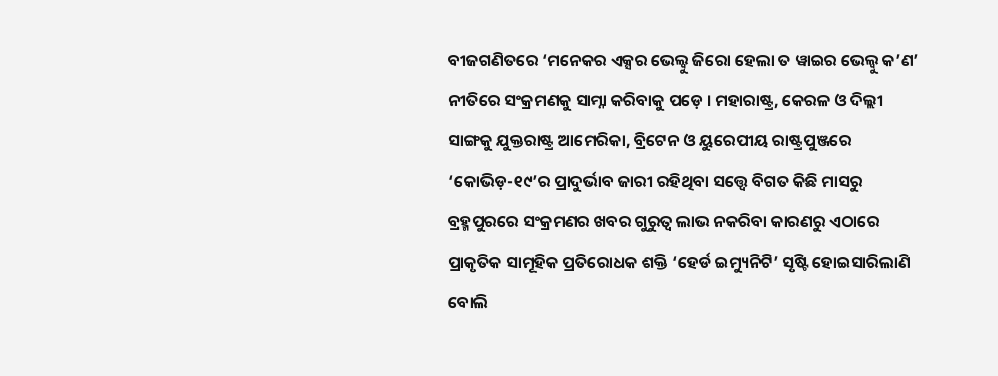ବୀଜଗଣିତରେ ‘ମନେକର ଏକ୍ସର ଭେଲ୍ୱୁ ଜିରୋ ହେଲା ତ ୱାଇର ଭେଲ୍ୱୁ କ’ଣ’ ନୀତିରେ ସଂକ୍ରମଣକୁ ସାମ୍ନା କରିବାକୁ ପଡ଼େ । ମହାରାଷ୍ଟ୍ର, କେରଳ ଓ ଦିଲ୍ଲୀ ସାଙ୍ଗକୁ ଯୁକ୍ତରାଷ୍ଟ୍ର ଆମେରିକା, ବ୍ରିଟେନ ଓ ୟୁରେପୀୟ ରାଷ୍ଟ୍ରପୁଞ୍ଜରେ ‘କୋଭିଡ଼-୧୯’ର ପ୍ରାଦୁର୍ଭାବ ଜାରୀ ରହିଥିବା ସତ୍ତ୍ୱେ ବିଗତ କିଛି ମାସରୁ ବ୍ରହ୍ମପୁରରେ ସଂକ୍ରମଣର ଖବର ଗୁରୁତ୍ୱ ଲାଭ ନକରିବା କାରଣରୁ ଏଠାରେ ପ୍ରାକୃତିକ ସାମୂହିକ ପ୍ରତିରୋଧକ ଶକ୍ତି ‘ହେର୍ଡ ଇମ୍ୟୁନିଟି’ ସୃଷ୍ଟି ହୋଇସାରିଲାଣି ବୋଲି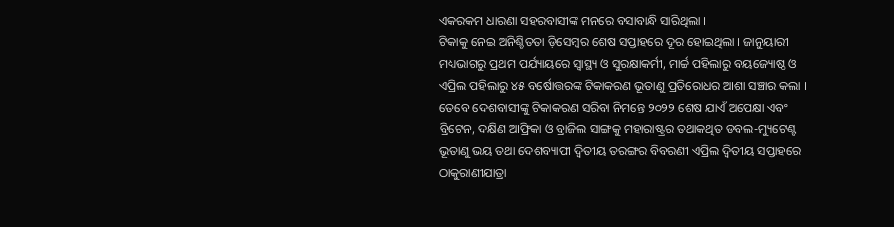ଏକରକମ ଧାରଣା ସହରବାସୀଙ୍କ ମନରେ ବସାବାନ୍ଧି ସାରିଥିଲା ।
ଟିକାକୁ ନେଇ ଅନିଶ୍ଚିତତା ଡ଼ିସେମ୍ୱର ଶେଷ ସପ୍ତାହରେ ଦୂର ହୋଇଥିଲା । ଜାନୁୟାରୀ ମଧ୍ୟଭାଗରୁ ପ୍ରଥମ ପର୍ଯ୍ୟାୟରେ ସ୍ୱାସ୍ଥ୍ୟ ଓ ସୁରକ୍ଷାକର୍ମୀ, ମାର୍ଚ୍ଚ ପହିଲାରୁ ବୟଜ୍ୟୋଷ୍ଠ ଓ ଏପ୍ରିଲ ପହିଲାରୁ ୪୫ ବର୍ଷୋତ୍ତରଙ୍କ ଟିକାକରଣ ଭୂତାଣୁ ପ୍ରତିରୋଧର ଆଶା ସଞ୍ଚାର କଲା । ତେବେ ଦେଶବାସୀଙ୍କୁ ଟିକାକରଣ ସରିବା ନିମନ୍ତେ ୨୦୨୨ ଶେଷ ଯାଏଁ ଅପେକ୍ଷା ଏବଂ ବ୍ରିଟେନ, ଦକ୍ଷିଣ ଆଫ୍ରିକା ଓ ବ୍ରାଜିଲ ସାଙ୍ଗକୁ ମହାରାଷ୍ଟ୍ରର ତଥାକଥିତ ଡବଲ-ମ୍ୟୁଟେଣ୍ଟ ଭୂତାଣୁ ଭୟ ତଥା ଦେଶବ୍ୟାପୀ ଦ୍ୱିତୀୟ ତରଙ୍ଗର ବିବରଣୀ ଏପ୍ରିଲ ଦ୍ୱିତୀୟ ସପ୍ତାହରେ ଠାକୁରାଣୀଯାତ୍ରା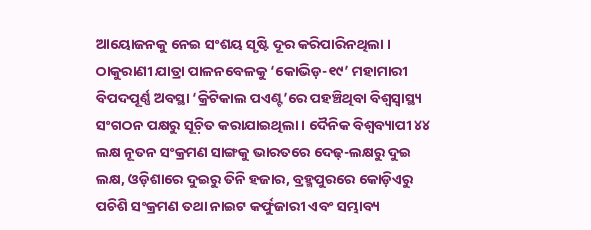ଆୟୋଜନକୁ ନେଇ ସଂଶୟ ସୃଷ୍ଟି ଦୂର କରିପାରିନଥିଲା ।
ଠାକୁରାଣୀ ଯାତ୍ରା ପାଳନବେଳକୁ ‘କୋଭିଡ଼-୧୯’ ମହାମାରୀ ବିପଦପୂର୍ଣ୍ଣ ଅବସ୍ଥା ‘କ୍ରିଟିକାଲ ପଏଣ୍ଟ’ରେ ପହଞ୍ଚିଥିବା ବିଶ୍ୱସ୍ୱାସ୍ଥ୍ୟ ସଂଗଠନ ପକ୍ଷରୁ ସୂଚ଼ିତ କରାଯାଇଥିଲା । ଦୈନିକ ବିଶ୍ୱବ୍ୟାପୀ ୪୪ ଲକ୍ଷ ନୂତନ ସଂକ୍ରମଣ ସାଙ୍ଗକୁ ଭାରତରେ ଦେଢ଼-ଲକ୍ଷରୁ ଦୁଇ ଲକ୍ଷ, ଓଡ଼ିଶାରେ ଦୁଇରୁ ତିନି ହଜାର, ବ୍ରହ୍ମପୁରରେ କୋଡ଼ିଏରୁ ପଚିଶି ସଂକ୍ରମଣ ତଥା ନାଇଟ କର୍ଫୁଜାରୀ ଏବଂ ସମ୍ଭାବ୍ୟ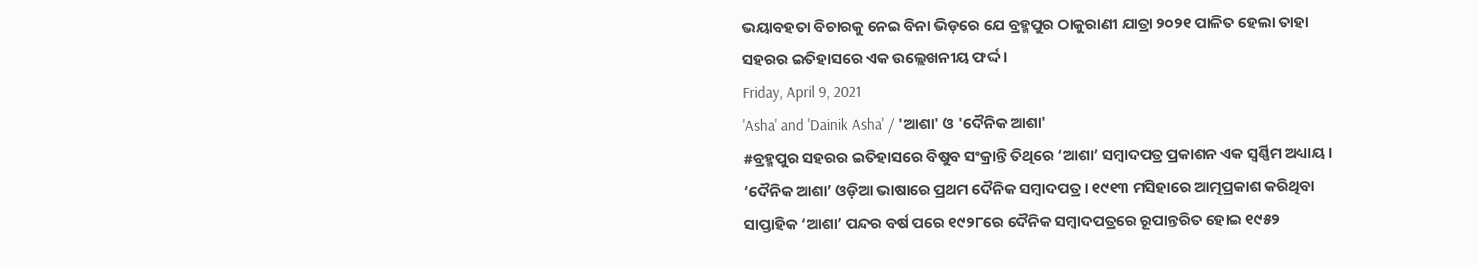ଭୟାବହତା ବିଚାରକୁ ନେଇ ବିନା ଭିଡ଼ରେ ଯେ ବ୍ରହ୍ମପୁର ଠାକୁରାଣୀ ଯାତ୍ରା ୨୦୨୧ ପାଳିତ ହେଲା ତାହା ସହରର ଇତିହାସରେ ଏକ ଉଲ୍ଲେଖନୀୟ ଫର୍ଦ୍ଦ ।
Friday, April 9, 2021
'Asha' and 'Dainik Asha' / 'ଆଶା' ଓ 'ଦୈନିକ ଆଶା'
#ବ୍ରହ୍ମପୁର ସହରର ଇତିହାସରେ ବିଷୁବ ସଂକ୍ରାନ୍ତି ତିଥିରେ ‘ଆଶା’ ସମ୍ୱାଦପତ୍ର ପ୍ରକାଶନ ଏକ ସ୍ୱର୍ଣ୍ଣିମ ଅଧ୍ୟାୟ । ‘ଦୈନିକ ଆଶା’ ଓଡ଼ିଆ ଭାଷାରେ ପ୍ରଥମ ଦୈନିକ ସମ୍ୱାଦପତ୍ର । ୧୯୧୩ ମସିହାରେ ଆତ୍ମପ୍ରକାଶ କରିଥିବା ସାପ୍ତାହିକ ‘ଆଶା’ ପନ୍ଦର ବର୍ଷ ପରେ ୧୯୨୮ରେ ଦୈନିକ ସମ୍ୱାଦପତ୍ରରେ ରୂପାନ୍ତରିତ ହୋଇ ୧୯୫୨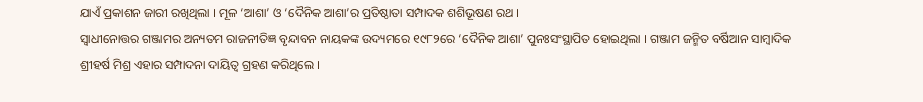ଯାଏଁ ପ୍ରକାଶନ ଜାରୀ ରଖିଥିଲା । ମୂଳ ‘ଆଶା’ ଓ ‘ଦୈନିକ ଆଶା’ର ପ୍ରତିଷ୍ଠାତା ସମ୍ପାଦକ ଶଶିଭୂଷଣ ରଥ ।
ସ୍ୱାଧୀନୋତ୍ତର ଗଞ୍ଜାମର ଅନ୍ୟତମ ରାଜନୀତିଜ୍ଞ ବୃନ୍ଦାବନ ନାୟକଙ୍କ ଉଦ୍ୟମରେ ୧୯୮୨ରେ ‘ଦୈନିକ ଆଶା’ ପୁନଃସଂସ୍ଥାପିତ ହୋଇଥିଲା । ଗଞ୍ଜାମ ଜନ୍ମିତ ବର୍ଷିଆନ ସାମ୍ୱାଦିକ ଶ୍ରୀହର୍ଷ ମିଶ୍ର ଏହାର ସମ୍ପାଦନା ଦାୟିତ୍ୱ ଗ୍ରହଣ କରିଥିଲେ ।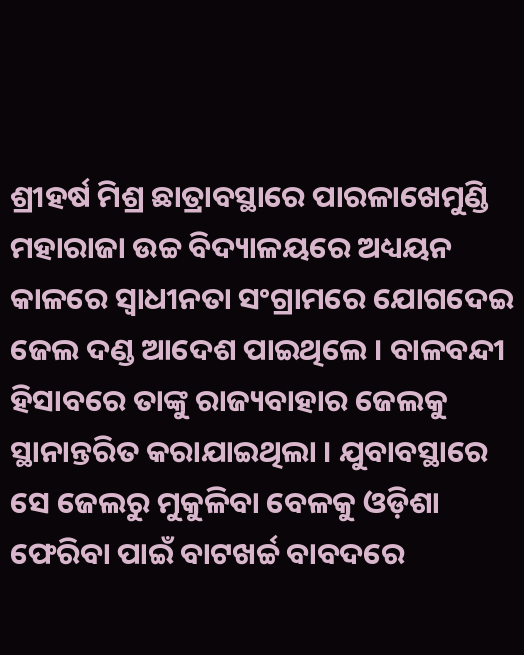ଶ୍ରୀହର୍ଷ ମିଶ୍ର ଛାତ୍ରାବସ୍ଥାରେ ପାରଳାଖେମୁଣ୍ଡି ମହାରାଜା ଉଚ୍ଚ ବିଦ୍ୟାଳୟରେ ଅଧ୍ୟୟନ କାଳରେ ସ୍ୱାଧୀନତା ସଂଗ୍ରାମରେ ଯୋଗଦେଇ ଜେଲ ଦଣ୍ଡ ଆଦେଶ ପାଇଥିଲେ । ବାଳବନ୍ଦୀ ହିସାବରେ ତାଙ୍କୁ ରାଜ୍ୟବାହାର ଜେଲକୁ ସ୍ଥାନାନ୍ତରିତ କରାଯାଇଥିଲା । ଯୁବାବସ୍ଥାରେ ସେ ଜେଲରୁ ମୁକୁଳିବା ବେଳକୁ ଓଡ଼ିଶା ଫେରିବା ପାଇଁ ବାଟଖର୍ଚ୍ଚ ବାବଦରେ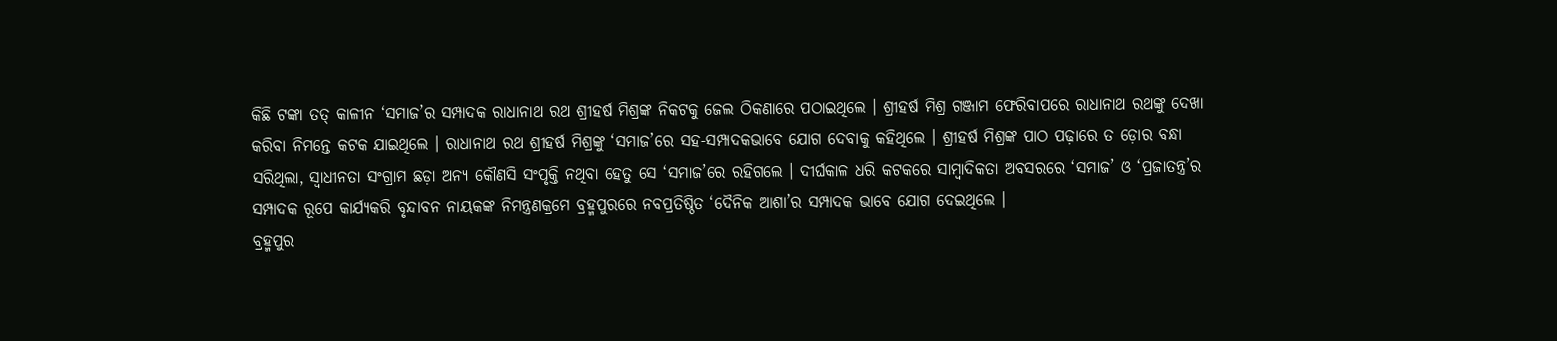କିଛି ଟଙ୍କା ତତ୍ କାଳୀନ ‘ସମାଜ’ର ସମ୍ପାଦକ ରାଧାନାଥ ରଥ ଶ୍ରୀହର୍ଷ ମିଶ୍ରଙ୍କ ନିକଟକୁ ଜେଲ ଠିକଣାରେ ପଠାଇଥିଲେ । ଶ୍ରୀହର୍ଷ ମିଶ୍ର ଗଞ୍ଜାମ ଫେରିବାପରେ ରାଧାନାଥ ରଥଙ୍କୁ ଦେଖା କରିବା ନିମନ୍ତେ କଟକ ଯାଇଥିଲେ । ରାଧାନାଥ ରଥ ଶ୍ରୀହର୍ଷ ମିଶ୍ରଙ୍କୁ ‘ସମାଜ’ରେ ସହ-ସମ୍ପାଦକଭାବେ ଯୋଗ ଦେବାକୁ କହିଥିଲେ । ଶ୍ରୀହର୍ଷ ମିଶ୍ରଙ୍କ ପାଠ ପଢ଼ାରେ ତ ଡ଼ୋର ବନ୍ଧା ସରିଥିଲା, ସ୍ୱାଧୀନତା ସଂଗ୍ରାମ ଛଡ଼ା ଅନ୍ୟ କୌଣସି ସଂପୃକ୍ତି ନଥିବା ହେତୁ ସେ ‘ସମାଜ’ରେ ରହିଗଲେ । ଦୀର୍ଘକାଳ ଧରି କଟକରେ ସାମ୍ୱାଦିକତା ଅବସରରେ ‘ସମାଜ’ ଓ ‘ପ୍ରଜାତନ୍ତ୍ର’ର ସମ୍ପାଦକ ରୂପେ କାର୍ଯ୍ୟକରି ବୃନ୍ଦାବନ ନାୟକଙ୍କ ନିମନ୍ତ୍ରଣକ୍ରମେ ବ୍ରହ୍ମପୁରରେ ନବପ୍ରତିଷ୍ଠିତ ‘ଦୈନିକ ଆଶା’ର ସମ୍ପାଦକ ଭାବେ ଯୋଗ ଦେଇଥିଲେ ।
ବ୍ରହ୍ମପୁର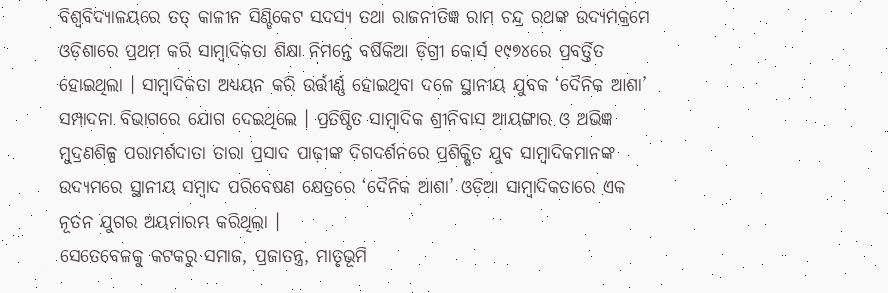ବିଶ୍ୱବିଦ୍ୟାଳୟରେ ତତ୍ କାଳୀନ ସିଣ୍ଡିକେଟ ସଦସ୍ୟ ତଥା ରାଜନୀତିଜ୍ଞ ରାମ ଚନ୍ଦ୍ର ରଥଙ୍କ ଉଦ୍ୟମକ୍ରମେ ଓଡ଼ିଶାରେ ପ୍ରଥମ କରି ସାମ୍ୱାଦିକତା ଶିକ୍ଷା ନିମନ୍ତେ ବର୍ଷିକିଆ ଡ଼ିଗ୍ରୀ କୋର୍ସ ୧୯୭୪ରେ ପ୍ରବର୍ତ୍ତିତ ହୋଇଥିଲା । ସାମ୍ୱାଦିକତା ଅଧ୍ୟୟନ କରି ଉର୍ତ୍ତୀର୍ଣ୍ଣ ହୋଇଥିବା ଦଳେ ସ୍ଥାନୀୟ ଯୁବକ ‘ଦୈନିକ ଆଶା’ ସମ୍ପାଦନା ବିଭାଗରେ ଯୋଗ ଦେଇଥିଲେ । ପ୍ରତିଷ୍ଠିତ ସାମ୍ୱାଦିକ ଶ୍ରୀନିବାସ ଆୟଙ୍ଗାର ଓ ଅଭିଜ୍ଞ ମୁଦ୍ରଣଶିଳ୍ପ ପରାମର୍ଶଦାତା ତାରା ପ୍ରସାଦ ପାଢ଼ୀଙ୍କ ଦିଗଦର୍ଶନରେ ପ୍ରଶିକ୍ଷିତ ଯୁବ ସାମ୍ୱାଦିକମାନଙ୍କ ଉଦ୍ୟମରେ ସ୍ଥାନୀୟ ସମ୍ୱାଦ ପରିବେଷଣ କ୍ଷେତ୍ରରେ ‘ଦୈନିକ ଆଶା’ ଓଡ଼ିଆ ସାମ୍ୱାଦିକତାରେ ଏକ ନୂତନ ଯୁଗର ଅୟମାରମ୍ଭ କରିଥିଲା ।
ସେତେବେଳକୁ କଟକରୁ ସମାଜ, ପ୍ରଜାତନ୍ତ୍ର, ମାତୃଭୂମି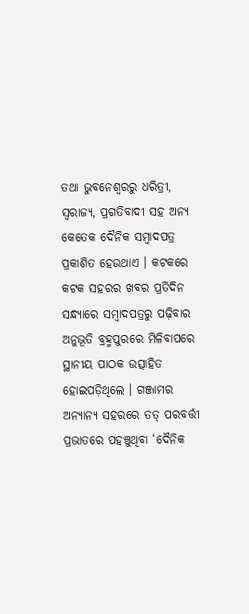ତଥା ଭୁବନେଶ୍ୱରରୁ ଧରିତ୍ରୀ, ସ୍ୱରାଜ୍ୟ, ପ୍ରଗତିବାଦୀ ସହ ଅନ୍ୟ କେତେକ ଦୈନିକ ସମ୍ୱାଦପତ୍ର ପ୍ରକାଶିତ ହେଉଥାଏ । କଟକରେ କଟକ ସହରର ଖବର ପ୍ରତିଦିନ ସନ୍ଧ୍ୟାରେ ସମ୍ୱାଦପତ୍ରରୁ ପଢ଼ିବାର ଅନୁଭୂତି ବ୍ରହ୍ମପୁରରେ ମିଳିବାପରେ ସ୍ଥାନୀୟ ପାଠକ ଉତ୍ସାହିତ ହୋଇପଡ଼ିଥିଲେ । ଗଞ୍ଜାମର ଅନ୍ୟାନ୍ୟ ସହରରେ ତତ୍ ପରବର୍ତ୍ତୀ ପ୍ରଭାତରେ ପହଞ୍ଚୁଥିବା ‘ଦୈନିକ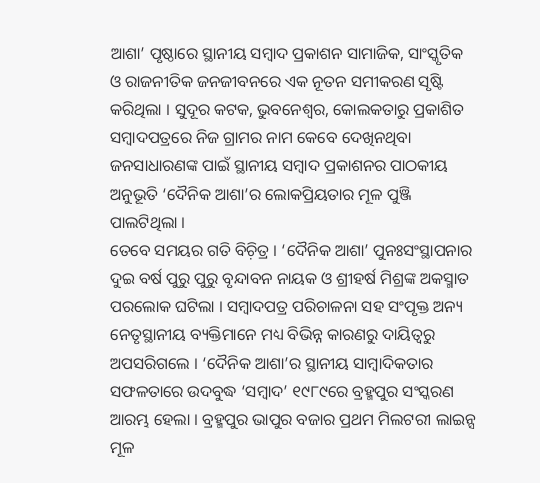ଆଶା’ ପୃଷ୍ଠାରେ ସ୍ଥାନୀୟ ସମ୍ୱାଦ ପ୍ରକାଶନ ସାମାଜିକ, ସାଂସ୍କୃତିକ ଓ ରାଜନୀତିକ ଜନଜୀବନରେ ଏକ ନୂତନ ସମୀକରଣ ସୃଷ୍ଟି କରିଥିଲା । ସୁଦୂର କଟକ, ଭୁବନେଶ୍ୱର, କୋଲକତାରୁ ପ୍ରକାଶିତ ସମ୍ୱାଦପତ୍ରରେ ନିଜ ଗ୍ରାମର ନାମ କେବେ ଦେଖିନଥିବା ଜନସାଧାରଣଙ୍କ ପାଇଁ ସ୍ଥାନୀୟ ସମ୍ୱାଦ ପ୍ରକାଶନର ପାଠକୀୟ ଅନୁଭୂତି ‘ଦୈନିକ ଆଶା’ର ଲୋକପ୍ରିୟତାର ମୂଳ ପୁଞ୍ଜି ପାଲଟିଥିଲା ।
ତେବେ ସମୟର ଗତି ବିଚ଼ିତ୍ର । ‘ଦୈନିକ ଆଶା’ ପୁନଃସଂସ୍ଥାପନାର ଦୁଇ ବର୍ଷ ପୁରୁ ପୁରୁ ବୃନ୍ଦାବନ ନାୟକ ଓ ଶ୍ରୀହର୍ଷ ମିଶ୍ରଙ୍କ ଅକସ୍ମାତ ପରଲୋକ ଘଟିଲା । ସମ୍ୱାଦପତ୍ର ପରିଚାଳନା ସହ ସଂପୃକ୍ତ ଅନ୍ୟ ନେତୃସ୍ଥାନୀୟ ବ୍ୟକ୍ତିମାନେ ମଧ୍ୟ ବିଭିନ୍ନ କାରଣରୁ ଦାୟିତ୍ୱରୁ ଅପସରିଗଲେ । ‘ଦୈନିକ ଆଶା’ର ସ୍ଥାନୀୟ ସାମ୍ୱାଦିକତାର ସଫଳତାରେ ଉଦବୁଦ୍ଧ ‘ସମ୍ୱାଦ’ ୧୯୮୯ରେ ବ୍ରହ୍ମପୁର ସଂସ୍କରଣ ଆରମ୍ଭ ହେଲା । ବ୍ରହ୍ମପୁର ଭାପୁର ବଜାର ପ୍ରଥମ ମିଲଟରୀ ଲାଇନ୍ସ ମୂଳ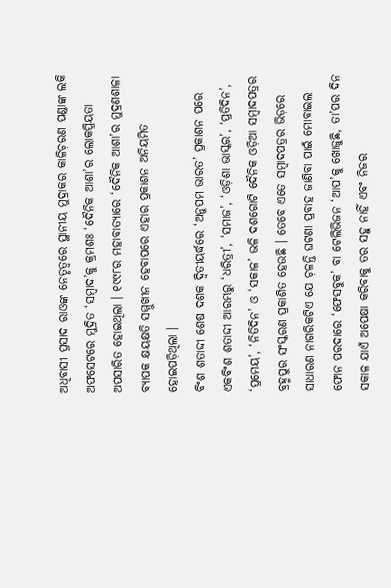ଅଧିବାସୀ ପ୍ରସାଦ ରାଓଙ୍କ ନେତୃତ୍ୱରେ ସ୍ଥାନୀୟ ମୁଦ୍ରାକର କାଳିଚ଼ରଣ ପଣ୍ଡାଙ୍କ ଲକି ଅଫସେଟରେ ମୁଦ୍ରିତ ‘ସମ୍ୱାଦ’କୁ କ୍ରମଶଃ ‘ଦୈନିକ ଆଶା’ର ଲୋକପ୍ରିୟତା ଅପସାରିତ ହୋଇଥିଲା । ୧୯୯୮ର ମହାବାତ୍ୟାରେ ‘ଦୈନିକ ଆଶା’ର ମୁଦ୍ରଣଶାଳା ବ୍ୟାପକ କ୍ଷୟକ୍ଷତି ସମ୍ମୁଖୀନ ହେବାପରେ ଏହାର ପ୍ରକାଶନ ଅନିୟମିତ ହୋଇପଡ଼ିଥିଲା ।
ବିଂଶ ଶତାଦ୍ଦୀ ଶେଷ ଦଶକ ଦ୍ୱିତୀୟର୍ଦ୍ଧରେ ‘ଅନୁପମ ଭାରତ’ ପ୍ରକାଶନ ପରେ ଏକବିଂଶ ଶତାଦ୍ଦୀ ଆରମ୍ଭରୁ ‘ଧରିତ୍ରୀ’, ‘ସମାଜ’, ‘ଓଡ଼ିଶା ଭାସ୍କର’, ‘ପ୍ରତିଦିନ’, ‘ପ୍ରମେୟ’, ‘ନିତିଦିନ’ ଓ ‘ସକାଳ’ ଭଳି ଦଶଗୋଟି ଦୈନିକ ଓଡ଼ିଆ ସମ୍ୱାଦପତ୍ରର ବ୍ରହ୍ମପୁର ସଂସ୍କରଣ ପ୍ରକାଶିତ ହେଉଛି । ତେବେ ଏତେ ସମ୍ୱାଦପତ୍ରର ଭିଡ଼ରେ ସାଧାରଣ ନାଗରିକଟିଏ ଯେ ଚ଼ଳନ୍ତି ଘଟଣା ପ୍ରବାହ ଜାଣିବା ପାଇଁ ମୋବାଇଲ ଫୋନ ପରଦାରେ ‘ଫେସବୁକ’ ବା ଟେଲିଭିଜନ ‘ଆପ’କୁ ଖୋଜୁଛି, ତା’ପର ଦିନ ସକାଳ ଯାଏଁ ଅପେକ୍ଷା କରିବାକୁ ତର ସହୁ ନାହିଁ ଏବଂ ନିଜର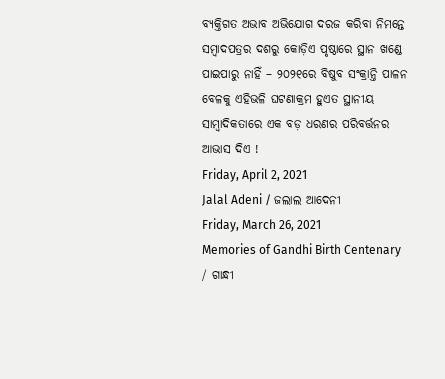ବ୍ୟକ୍ତିଗତ ଅଭାବ ଅଭିଯୋଗ ଦରଜ କରିବା ନିମନ୍ତେ ସମ୍ୱାଦପତ୍ରର ଦଶରୁ କୋଡ଼ିଏ ପୃଷ୍ଠାରେ ସ୍ଥାନ ଖଣ୍ଡେ ପାଇପାରୁ ନାହିଁ – ୨୦୨୧ରେ ବିଷୁବ ସଂକ୍ରାନ୍ତି ପାଳନ ବେଳକୁ ଏହିଭଳି ଘଟଣାକ୍ରମ ହୁଏତ ସ୍ଥାନୀୟ ସାମ୍ୱାଦିକତାରେ ଏକ ବଡ଼ ଧରଣର ପରିବର୍ତ୍ତନର ଆଭାସ ଦିଏ !
Friday, April 2, 2021
Jalal Adeni / ଜଲାଲ ଆଦେନୀ
Friday, March 26, 2021
Memories of Gandhi Birth Centenary / ଗାନ୍ଧୀ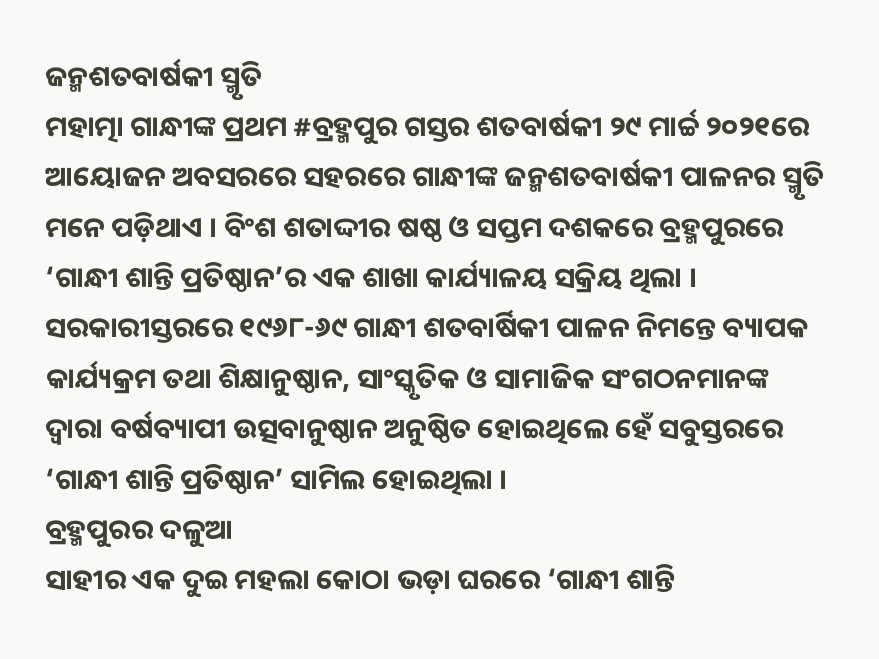ଜନ୍ମଶତବାର୍ଷକୀ ସ୍ମୃତି
ମହାତ୍ମା ଗାନ୍ଧୀଙ୍କ ପ୍ରଥମ #ବ୍ରହ୍ମପୁର ଗସ୍ତର ଶତବାର୍ଷକୀ ୨୯ ମାର୍ଚ୍ଚ ୨୦୨୧ରେ ଆୟୋଜନ ଅବସରରେ ସହରରେ ଗାନ୍ଧୀଙ୍କ ଜନ୍ମଶତବାର୍ଷକୀ ପାଳନର ସ୍ମୃତି ମନେ ପଡ଼ିଥାଏ । ବିଂଶ ଶତାଦ୍ଦୀର ଷଷ୍ଠ ଓ ସପ୍ତମ ଦଶକରେ ବ୍ରହ୍ମପୁରରେ ‘ଗାନ୍ଧୀ ଶାନ୍ତି ପ୍ରତିଷ୍ଠାନ’ର ଏକ ଶାଖା କାର୍ଯ୍ୟାଳୟ ସକ୍ରିୟ ଥିଲା । ସରକାରୀସ୍ତରରେ ୧୯୬୮-୬୯ ଗାନ୍ଧୀ ଶତବାର୍ଷିକୀ ପାଳନ ନିମନ୍ତେ ବ୍ୟାପକ କାର୍ଯ୍ୟକ୍ରମ ତଥା ଶିକ୍ଷାନୁଷ୍ଠାନ, ସାଂସ୍କୃତିକ ଓ ସାମାଜିକ ସଂଗଠନମାନଙ୍କ ଦ୍ୱାରା ବର୍ଷବ୍ୟାପୀ ଉତ୍ସବାନୁଷ୍ଠାନ ଅନୁଷ୍ଠିତ ହୋଇଥିଲେ ହେଁ ସବୁସ୍ତରରେ ‘ଗାନ୍ଧୀ ଶାନ୍ତି ପ୍ରତିଷ୍ଠାନ’ ସାମିଲ ହୋଇଥିଲା ।
ବ୍ରହ୍ମପୁରର ଦଳୁଆ
ସାହୀର ଏକ ଦୁଇ ମହଲା କୋଠା ଭଡ଼ା ଘରରେ ‘ଗାନ୍ଧୀ ଶାନ୍ତି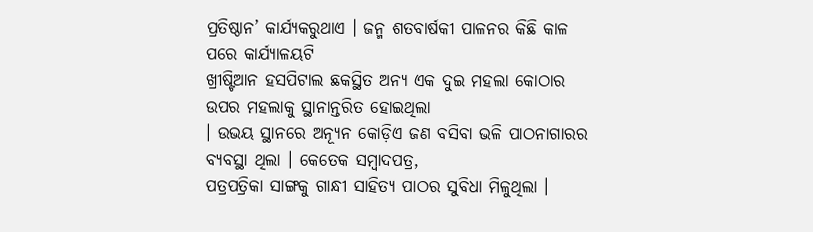ପ୍ରତିଷ୍ଠାନ’ କାର୍ଯ୍ୟକରୁଥାଏ । ଜନ୍ମ ଶତବାର୍ଷକୀ ପାଳନର କିଛି କାଳ ପରେ କାର୍ଯ୍ୟାଳୟଟି
ଖ୍ରୀଷ୍ଟିଆନ ହସପିଟାଲ ଛକସ୍ଥିତ ଅନ୍ୟ ଏକ ଦୁଇ ମହଲା କୋଠାର ଉପର ମହଲାକୁ ସ୍ଥାନାନ୍ତରିତ ହୋଇଥିଲା
। ଉଭୟ ସ୍ଥାନରେ ଅନ୍ୟୂନ କୋଡ଼ିଏ ଜଣ ବସିବା ଭଳି ପାଠନାଗାରର ବ୍ୟବସ୍ଥା ଥିଲା । କେତେକ ସମ୍ୱାଦପତ୍ର,
ପତ୍ରପତ୍ରିକା ସାଙ୍ଗକୁ ଗାନ୍ଧୀ ସାହିତ୍ୟ ପାଠର ସୁବିଧା ମିଳୁଥିଲା ।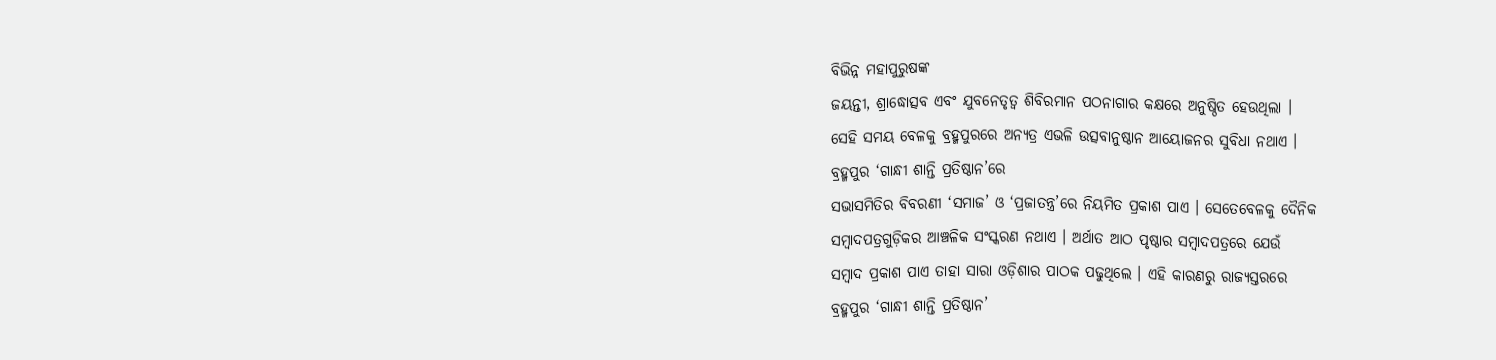ବିଭିନ୍ନ ମହାପୁରୁଷଙ୍କ
ଜୟନ୍ତୀ, ଶ୍ରାଦ୍ଧୋତ୍ସବ ଏବଂ ଯୁବନେତୃତ୍ୱ ଶିବିରମାନ ପଠନାଗାର କକ୍ଷରେ ଅନୁଷ୍ଠିତ ହେଉଥିଲା ।
ସେହି ସମୟ ବେଳକୁ ବ୍ରହ୍ମପୁରରେ ଅନ୍ୟତ୍ର ଏଭଳି ଉତ୍ସବାନୁଷ୍ଠାନ ଆୟୋଜନର ସୁବିଧା ନଥାଏ ।
ବ୍ରହ୍ମପୁର ‘ଗାନ୍ଧୀ ଶାନ୍ତି ପ୍ରତିଷ୍ଠାନ’ରେ
ସଭାସମିତିର ବିବରଣୀ ‘ସମାଜ’ ଓ ‘ପ୍ରଜାତନ୍ତ୍ର’ରେ ନିୟମିତ ପ୍ରକାଶ ପାଏ । ସେତେବେଳକୁ ଦୈନିକ
ସମ୍ୱାଦପତ୍ରଗୁଡ଼ିକର ଆଞ୍ଚଳିକ ସଂସ୍କରଣ ନଥାଏ । ଅର୍ଥାତ ଆଠ ପୃଷ୍ଠାର ସମ୍ୱାଦପତ୍ରରେ ଯେଉଁ
ସମ୍ୱାଦ ପ୍ରକାଶ ପାଏ ତାହା ସାରା ଓଡ଼ିଶାର ପାଠକ ପଢୁଥିଲେ । ଏହି କାରଣରୁ ରାଜ୍ୟସ୍ତରରେ
ବ୍ରହ୍ମପୁର ‘ଗାନ୍ଧୀ ଶାନ୍ତି ପ୍ରତିଷ୍ଠାନ’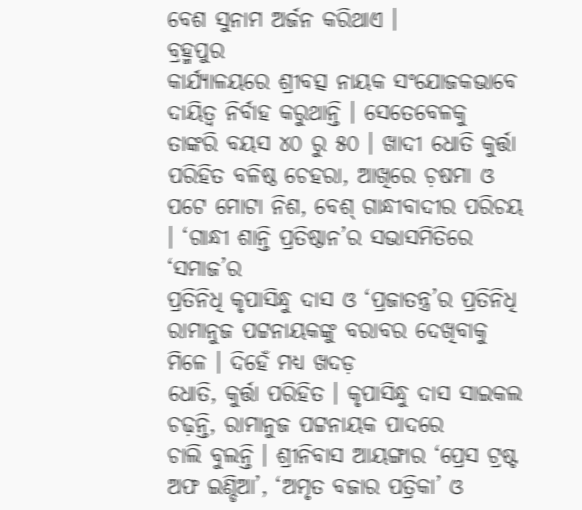ବେଶ ସୁନାମ ଅର୍ଜନ କରିଥାଏ ।
ବ୍ରହ୍ମପୁର
କାର୍ଯ୍ୟାଳୟରେ ଶ୍ରୀବତ୍ସ ନାୟକ ସଂଯୋଜକଭାବେ ଦାୟିତ୍ୱ ନିର୍ବାହ କରୁଥାନ୍ତି । ସେତେବେଳକୁ
ତାଙ୍କରି ବୟସ ୪୦ ରୁ ୫୦ । ଖାଦୀ ଧୋତି କୁର୍ତ୍ତା ପରିହିତ ବଳିଷ୍ଠ ଚେହରା, ଆଖିରେ ଚ଼ଷମା ଓ
ପଟେ ମୋଟା ନିଶ, ବେଶ୍ ଗାନ୍ଧୀବାଦୀର ପରିଚୟ । ‘ଗାନ୍ଧୀ ଶାନ୍ତି ପ୍ରତିଷ୍ଠାନ’ର ସଭାସମିତିରେ ‘ସମାଜ’ର
ପ୍ରତିନିଧି କୃପାସିନ୍ଧୁ ଦାସ ଓ ‘ପ୍ରଜାତନ୍ତ୍ର’ର ପ୍ରତିନିଧି ରାମାନୁଜ ପଟ୍ଟନାୟକଙ୍କୁ ବରାବର ଦେଖିବାକୁ ମିଳେ । ଦିହେଁ ମଧ୍ୟ ଖଦଡ଼
ଧୋତି, କୁର୍ତ୍ତା ପରିହିତ । କୃପାସିନ୍ଧୁ ଦାସ ସାଇକଲ ଚଢ଼ନ୍ତି, ରାମାନୁଜ ପଟ୍ଟନାୟକ ପାଦରେ
ଚାଲି ବୁଲନ୍ତି । ଶ୍ରୀନିବାସ ଆୟଙ୍ଗାର ‘ପ୍ରେସ ଟ୍ରଷ୍ଟ ଅଫ ଇଣ୍ଡିଆ’, ‘ଅମୃତ ବଜାର ପତ୍ରିକା’ ଓ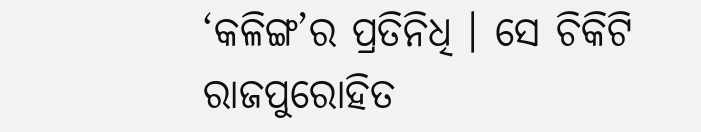‘କଳିଙ୍ଗ’ର ପ୍ରତିନିଧି । ସେ ଚିକିଟି ରାଜପୁରୋହିତ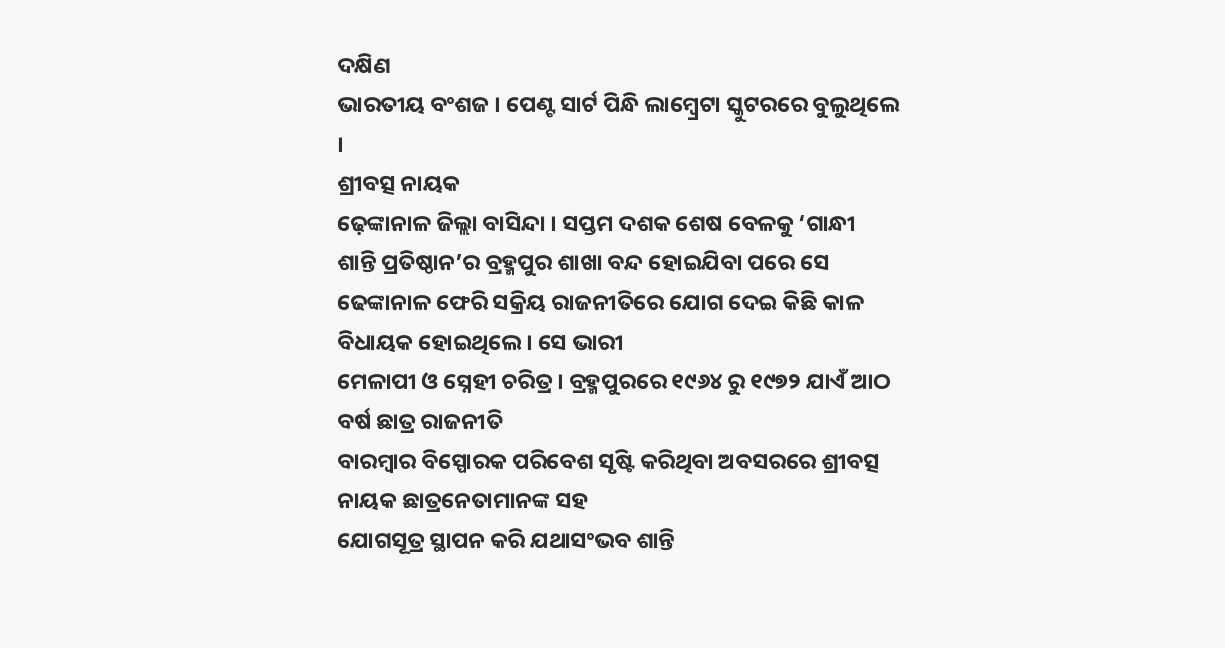ଦକ୍ଷିଣ
ଭାରତୀୟ ବଂଶଜ । ପେଣ୍ଟ ସାର୍ଟ ପିନ୍ଧି ଲାମ୍ୱ୍ରେଟା ସ୍କୁଟରରେ ବୁଲୁଥିଲେ ।
ଶ୍ରୀବତ୍ସ ନାୟକ
ଢ଼େଙ୍କାନାଳ ଜିଲ୍ଲା ବାସିନ୍ଦା । ସପ୍ତମ ଦଶକ ଶେଷ ବେଳକୁ ‘ଗାନ୍ଧୀ
ଶାନ୍ତି ପ୍ରତିଷ୍ଠାନ’ର ବ୍ରହ୍ମପୁର ଶାଖା ବନ୍ଦ ହୋଇଯିବା ପରେ ସେ
ଢେଙ୍କାନାଳ ଫେରି ସକ୍ରିୟ ରାଜନୀତିରେ ଯୋଗ ଦେଇ କିଛି କାଳ ବିଧାୟକ ହୋଇଥିଲେ । ସେ ଭାରୀ
ମେଳାପୀ ଓ ସ୍ନେହୀ ଚରିତ୍ର । ବ୍ରହ୍ମପୁରରେ ୧୯୬୪ ରୁ ୧୯୭୨ ଯାଏଁ ଆଠ ବର୍ଷ ଛାତ୍ର ରାଜନୀତି
ବାରମ୍ୱାର ବିସ୍ପୋରକ ପରିବେଶ ସୃଷ୍ଟି କରିଥିବା ଅବସରରେ ଶ୍ରୀବତ୍ସ ନାୟକ ଛାତ୍ରନେତାମାନଙ୍କ ସହ
ଯୋଗସୂତ୍ର ସ୍ଥାପନ କରି ଯଥାସଂଭବ ଶାନ୍ତି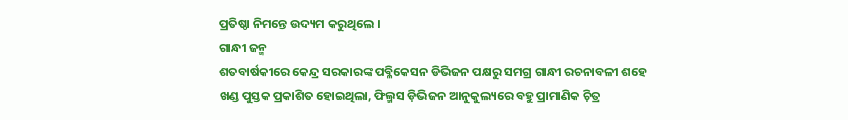ପ୍ରତିଷ୍ଠା ନିମନ୍ତେ ଉଦ୍ୟମ କରୁଥିଲେ ।
ଗାନ୍ଧୀ ଜନ୍ମ
ଶତବାର୍ଷକୀରେ କେନ୍ଦ୍ର ସରକାରଙ୍କ ପବ୍ଳିକେସନ ଡିଭିଜନ ପକ୍ଷରୁ ସମଗ୍ର ଗାନ୍ଧୀ ରଚନାବଳୀ ଶହେ
ଖଣ୍ଡ ପୁସ୍ତକ ପ୍ରକାଶିତ ହୋଇଥିଲା, ଫିଲ୍ମସ ଡ଼ିଭିଜନ ଆନୁକୁଲ୍ୟରେ ବହୁ ପ୍ରାମାଣିକ ଚ଼ିତ୍ର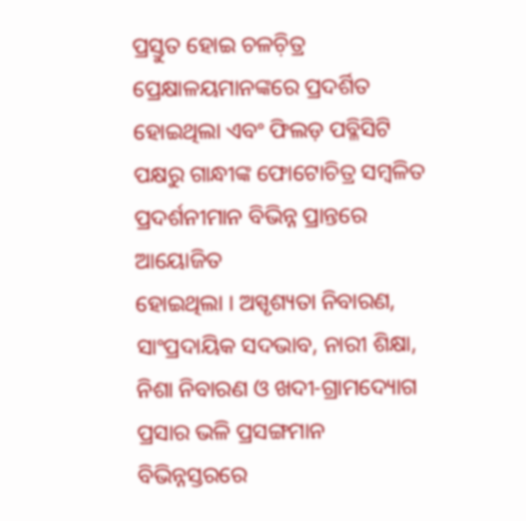ପ୍ରସ୍ତୁତ ହୋଇ ଚଳଚ଼ିତ୍ର ପ୍ରେକ୍ଷାଳୟମାନଙ୍କରେ ପ୍ରଦର୍ଶିତ ହୋଇଥିଲା ଏବଂ ଫିଲଡ଼ ପବ୍ଳିସିଟି
ପକ୍ଷରୁ ଗାନ୍ଧୀଙ୍କ ଫୋଟୋଚିତ୍ର ସମ୍ୱଳିତ ପ୍ରଦର୍ଶନୀମାନ ବିଭିନ୍ନ ପ୍ରାନ୍ତରେ ଆୟୋଜିତ
ହୋଇଥିଲା । ଅସ୍ପୃଶ୍ୟତା ନିବାରଣ, ସାଂପ୍ରଦାୟିକ ସଦଭାବ, ନାରୀ ଶିକ୍ଷା, ନିଶା ନିବାରଣ ଓ ଖଦୀ-ଗ୍ରାମଦ୍ୟୋଗ
ପ୍ରସାର ଭଳି ପ୍ରସଙ୍ଗମାନ ବିଭିନ୍ନସ୍ତରରେ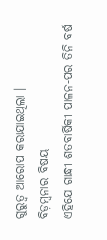ଗୁରୁତ୍ୱ ଆରୋପ କରାଯାଇଥିଲା ।
ବିଡ଼ମ୍ୱନାର ବିଷୟ
ଏହିଯେ ଗାନ୍ଧୀ ଶତବାର୍ଷିକୀ ପାଳନ-ପର ତିନି ବର୍ଷ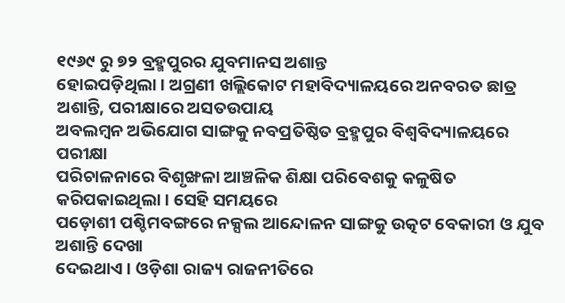୧୯୬୯ ରୁ ୭୨ ବ୍ରହ୍ମପୁରର ଯୁବମାନସ ଅଶାନ୍ତ
ହୋଇପଡ଼ିଥିଲା । ଅଗ୍ରଣୀ ଖଲ୍ଲିକୋଟ ମହାବିଦ୍ୟାଳୟରେ ଅନବରତ ଛାତ୍ର ଅଶାନ୍ତି, ପରୀକ୍ଷାରେ ଅସତଉପାୟ
ଅବଲମ୍ୱନ ଅଭିଯୋଗ ସାଙ୍ଗକୁ ନବପ୍ରତିଷ୍ଠିତ ବ୍ରହ୍ମପୁର ବିଶ୍ୱବିଦ୍ୟାଳୟରେ ପରୀକ୍ଷା
ପରିଚାଳନାରେ ବିଶୃଙ୍ଖଳା ଆଞ୍ଚଳିକ ଶିକ୍ଷା ପରିବେଶକୁ କଳୁଷିତ କରିପକାଇଥିଲା । ସେହି ସମୟରେ
ପଡ଼ୋଶୀ ପଶ୍ଚିମବଙ୍ଗରେ ନକ୍ସଲ ଆନ୍ଦୋଳନ ସାଙ୍ଗକୁ ଉତ୍କଟ ବେକାରୀ ଓ ଯୁବ ଅଶାନ୍ତି ଦେଖା
ଦେଇଥାଏ । ଓଡ଼ିଶା ରାଜ୍ୟ ରାଜନୀତିରେ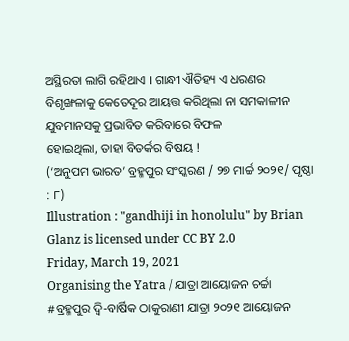ଅସ୍ଥିରତା ଲାଗି ରହିଥାଏ । ଗାନ୍ଧୀ ଐତିହ୍ୟ ଏ ଧରଣର
ବିଶୃଙ୍ଖଳାକୁ କେତେଦୂର ଆୟତ୍ତ କରିଥିଲା ନା ସମକାଳୀନ ଯୁବମାନସକୁ ପ୍ରଭାବିତ କରିବାରେ ବିଫଳ
ହୋଇଥିଲା, ତାହା ବିତର୍କର ବିଷୟ !
(‘ଅନୁପମ ଭାରତ’ ବ୍ରହ୍ମପୁର ସଂସ୍କରଣ / ୨୭ ମାର୍ଚ୍ଚ ୨୦୨୧/ ପୃଷ୍ଠା : ୮)
Illustration : "gandhiji in honolulu" by Brian Glanz is licensed under CC BY 2.0
Friday, March 19, 2021
Organising the Yatra / ଯାତ୍ରା ଆୟୋଜନ ଚର୍ଚ୍ଚା
#ବ୍ରହ୍ମପୁର ଦ୍ୱି-ବାର୍ଷିକ ଠାକୁରାଣୀ ଯାତ୍ରା ୨୦୨୧ ଆୟୋଜନ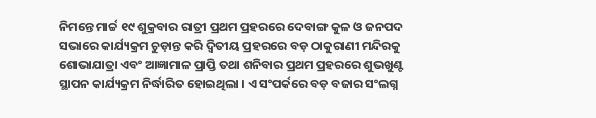ନିମନ୍ତେ ମାର୍ଚ୍ଚ ୧୯ ଶୁକ୍ରବାର ରାତ୍ରୀ ପ୍ରଥମ ପ୍ରହରରେ ଦେବାଙ୍ଗ କୁଳ ଓ ଜନପଦ ସଭାରେ କାର୍ଯ୍ୟକ୍ରମ ଚୁଡ଼ାନ୍ତ କରି ଦ୍ୱିତୀୟ ପ୍ରହରରେ ବଡ଼ ଠାକୁରାଣୀ ମନ୍ଦିରକୁ ଶୋଭାଯାତ୍ରା ଏବଂ ଆଜ୍ଞାମାଳ ପ୍ରାପ୍ତି ତଥା ଶନିବାର ପ୍ରଥମ ପ୍ରହରରେ ଶୁଭଖୁଣ୍ଟ ସ୍ଥାପନ କାର୍ଯ୍ୟକ୍ରମ ନିର୍ଦ୍ଧାରିତ ହୋଇଥିଲା । ଏ ସଂପର୍କରେ ବଡ଼ ବଜାର ସଂଲଗ୍ନ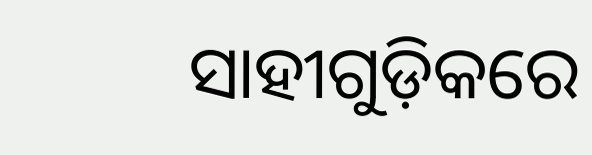ସାହୀଗୁଡ଼ିକରେ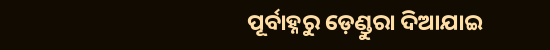ପୂର୍ବାହ୍ନରୁ ଡ଼େଣ୍ଡୁରା ଦିଆଯାଇ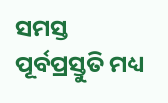ସମସ୍ତ ପୂର୍ବପ୍ରସ୍ତୁତି ମଧ୍ୟ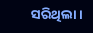ସରିଥିଲା ।